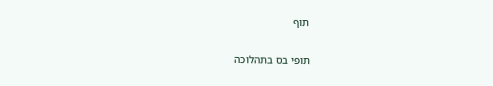תוף

תופי בס בתהלוכה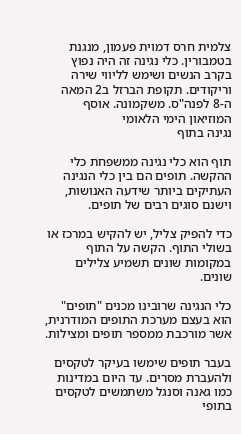צלמית חרס דמוית פעמון, מנגנת בטמבורין. כלי נגינה זה היה נפוץ בקרב הנשים ושימש לליווי שירה וריקודים. תקופת הברזל ב2 המאה ה-8 לפנה"ס. משקמונה. אוסף המוזיאון הימי הלאומי
נגינה בתוף

תוף הוא כלי נגינה ממשפחת כלי ההקשה. תופים הם בין כלי הנגינה העתיקים ביותר שידעה האנושות, וישנם סוגים רבים של תופים.

כדי להפיק צליל, יש להקיש במרכז או בשולי התוף. הקשה על התוף במקומות שונים תשמיע צלילים שונים.

כלי הנגינה שרובינו מכנים "תופים" הוא בעצם מערכת התופים המודרנית, אשר מורכבת ממספר תופים ומצילות.

בעבר תופים שימשו בעיקר לטקסים ולהעברת מסרים. עד היום במדינות כמו גאנה וסנגל משתמשים לטקסים בתופי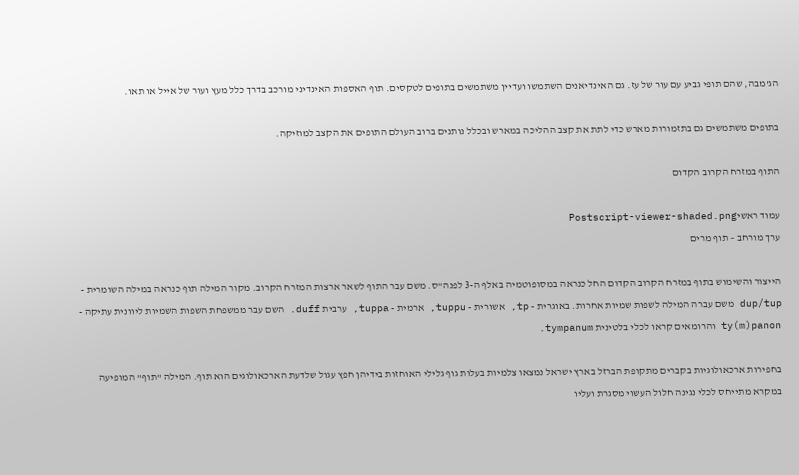הג'מבה, שהם תופי גביע עם עור של עז. גם האינדיאנים השתמשו ועדיין משתמשים בתופים לטקסים. תוף האספות האינדיני מורכב בדרך כלל מעץ ועור של אייל או תאו.

בתופים משתמשים גם בתזמורות מארש כדי לתת את קצב ההליכה במארש ובכלל נותנים ברוב העולם התופים את הקצב למוזיקה.

התוף במזרח הקרוב הקדום

עמוד ראשיPostscript-viewer-shaded.png
ערך מורחב – תוף מרים

הייצור והשימוש בתוף במזרח הקרוב הקדום החל כנראה במסופוטמיה באלף ה-3 לפנה"ס. משם עבר התוף לשאר ארצות המזרח הקרוב. מקור המילה תוף כנראה במילה השומרית - dup/tup משם עברה המילה לשפות שמיות אחרות. באוגרית - tp, אשורית - tuppu, ארמית - tuppa, ערבית duff. השם עבר ממשפחת השפות השמיות ליוונית עתיקה - ty(m)panon והרומאים קראו לכלי בלטינית tympanum.

בחפירות ארכאולוגיות בקברים מתקופת הברזל בארץ ישראל נמצאו צלמיות בעלות גוף גלילי האוחזות בידיהן חפץ עגול שלדעת הארכאולוגים הוא תוף. המילה "תוף" המופיעה במקרא מתייחס לכלי נגינה חלול העשוי מסגרת ועליו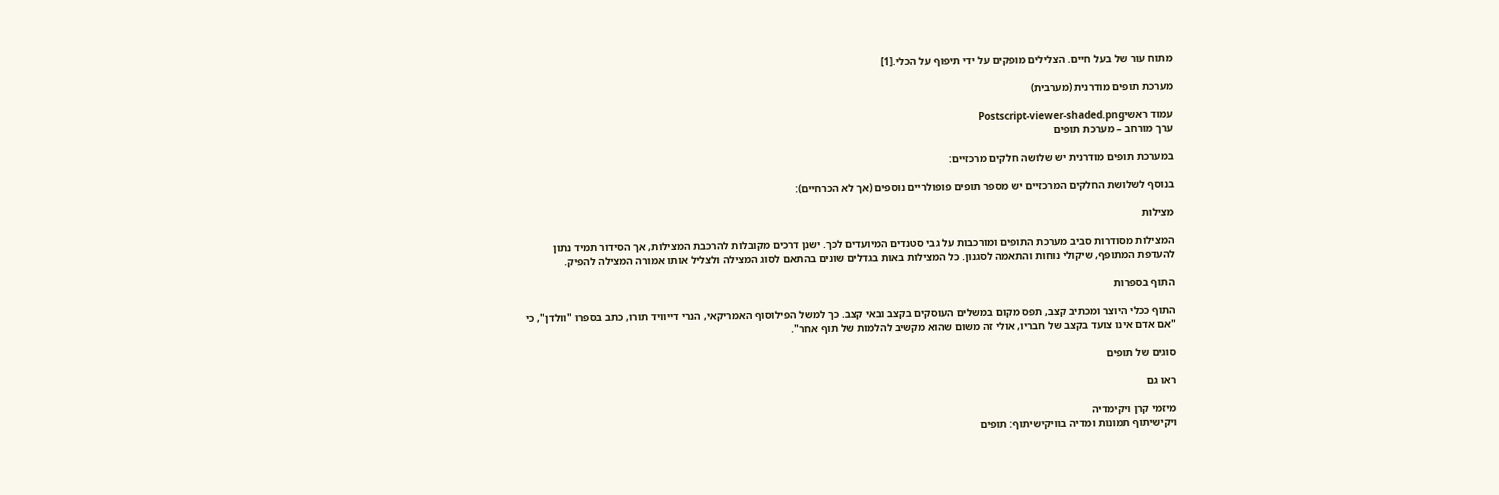מתוח עור של בעל חיים. הצלילים מופקים על ידי תיפוף על הכלי.[1]

מערכת תופים מודרנית (מערבית)

עמוד ראשיPostscript-viewer-shaded.png
ערך מורחב – מערכת תופים

במערכת תופים מודרנית יש שלושה חלקים מרכזיים:

בנוסף לשלושת החלקים המרכזיים יש מספר תופים פופולריים נוספים (אך לא הכרחיים):

מצילות

המצילות מסודרות סביב מערכת התופים ומורכבות על גבי סטנדים המיועדים לכך. ישנן דרכים מקובלות להרכבת המצילות, אך הסידור תמיד נתון להעדפת המתופף, שיקולי נוחות והתאמה לסגנון. כל המצילות באות בגדלים שונים בהתאם לסוג המצילה ולצליל אותו אמורה המצילה להפיק.

התוף בספרות

התוף ככלי היוצר ומכתיב קצב, תפס מקום במשלים העוסקים בקצב ובאי קצב. כך למשל הפילוסוף האמריקאי, הנרי דייוויד תורו, כתב בספרו "וולדן", כי "אם אדם אינו צועד בקצב של חבריו, אולי זה משום שהוא מקשיב להלמות של תוף אחר".

סוגים של תופים

ראו גם

מיזמי קרן ויקימדיה
ויקישיתוף תמונות ומדיה בוויקישיתוף: תופים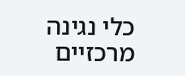כלי נגינה מרכזיים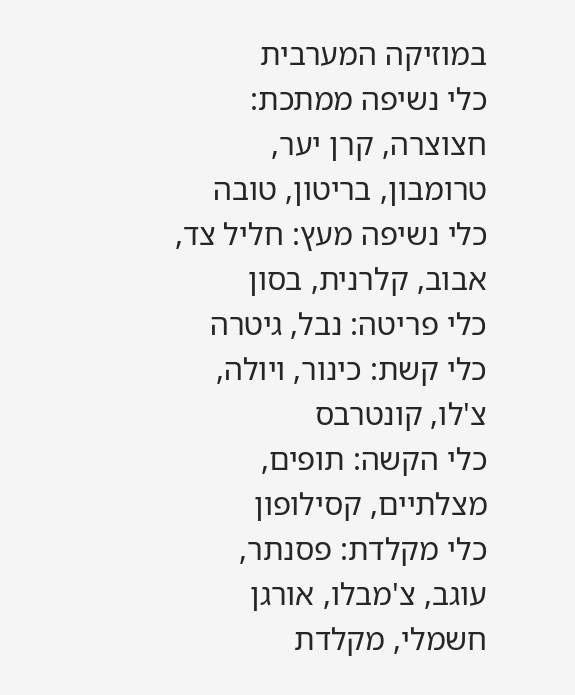במוזיקה המערבית
כלי נשיפה ממתכת: חצוצרה, קרן יער, טרומבון, בריטון, טובה
כלי נשיפה מעץ: חליל צד, אבוב, קלרנית, בסון
כלי פריטה: נבל, גיטרה
כלי קשת: כינור, ויולה, צ'לו, קונטרבס
כלי הקשה: תופים, מצלתיים, קסילופון
כלי מקלדת: פסנתר, עוגב, צ'מבלו, אורגן חשמלי, מקלדת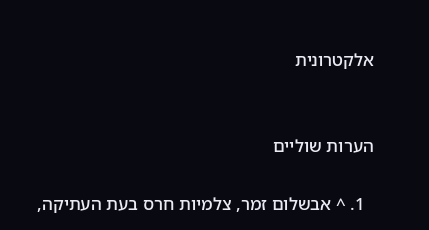אלקטרונית


הערות שוליים

  1. ^ אבשלום זמר, צלמיות חרס בעת העתיקה,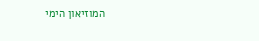המוזיאון הימי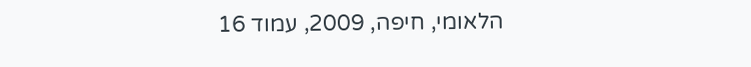הלאומי, חיפה, 2009, עמוד 16